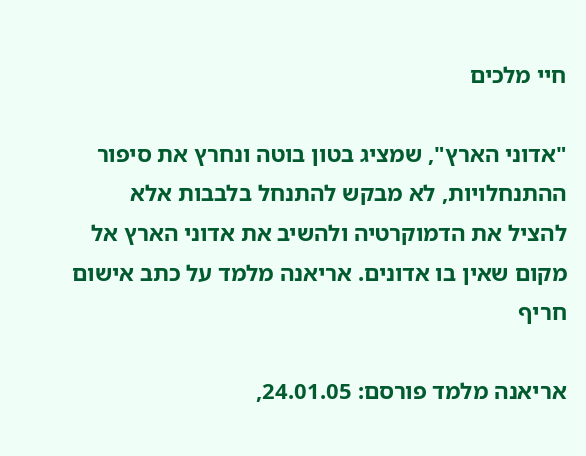חיי מלכים

"אדוני הארץ", שמציג בטון בוטה ונחרץ את סיפור ההתנחלויות, לא מבקש להתנחל בלבבות אלא להציל את הדמוקרטיה ולהשיב את אדוני הארץ אל מקום שאין בו אדונים. אריאנה מלמד על כתב אישום חריף

אריאנה מלמד פורסם: 24.01.05,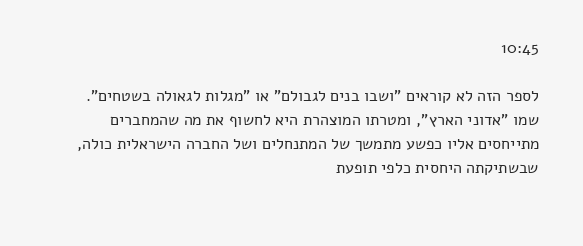10:45

לספר הזה לא קוראים "ושבו בנים לגבולם" או "מגלות לגאולה בשטחים". שמו "אדוני הארץ", ומטרתו המוצהרת היא לחשוף את מה שהמחברים מתייחסים אליו כפשע מתמשך של המתנחלים ושל החברה הישראלית כולה, שבשתיקתה היחסית כלפי תופעת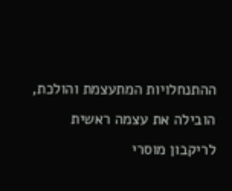ההתנחלויות המתעצמת והולכת, הובילה את עצמה ראשית לריקבון מוסרי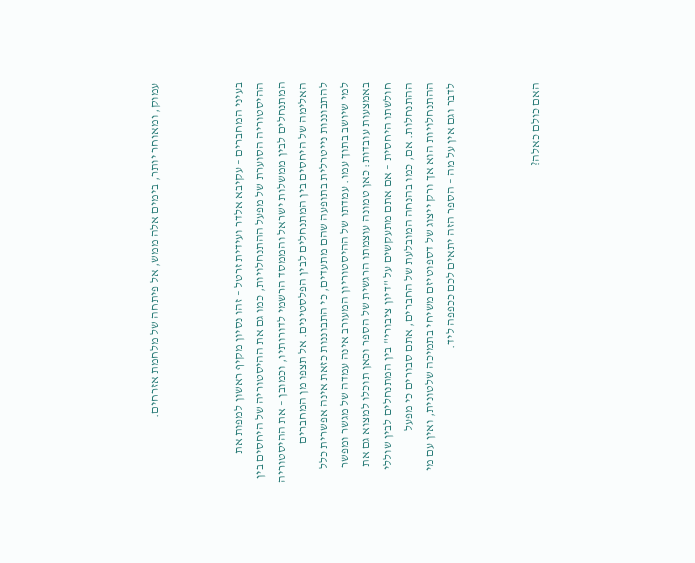עמוק, ומאוחר יותר, בימים אלה ממש, אל פיתחה של מלחמת אזרחים.



בעיני המחברים – עקיבא אלדר ועידית זרטל – זהו נסיון מקיף ראשון למפות את ההיסטוריה הסוערת של מפעל ההתנחלויות, כמו גם את ההיסטוריה של היחסים בין המתנחלים לבין ממשלות ישראל והממסד הרשמי לדורותיו, וכמובן – את ההיסטוריה האלימה של היחסים בין המתנחלים לבין הפלסטינים. אל תצפו מן המחברים להתבוננות נייטרלית בתופעה שהם מתעדים, כי התבוננות כזאת אינה אפשרית כלל למי שיושב בתוך עמו. עמדתו של ההיסטוריון המעורב אינה עמדה של מגשר ומפשר באמצעות עובדות: כאן טמונה עוצמתו הרגשית של הספר וכאן תוכלו למצוא גם את חולשתו היחסית – אם אתם מתעקשים על "דיון ציבורי" בין המתנחלים לבין שוללי ההתנחלות. אם, כמו בהנחה המובלעת של החברים, אתם סבורים כי מפעל ההתנחלויות הוא אך ורק ייצוג של דספוטיזם משיחי בתמיכה שלטונית, ואין עם מי לדבר וגם אין על מה – הספר הזה יתאים לכם ככפפה ליד.



האם כולם כאלה?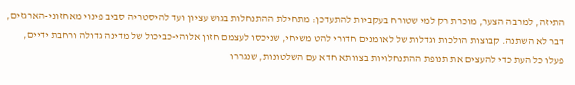התיזה, למרבה הצער, מוכרת רק למי שטורח בעקביות להתעדכן: מתחילת ההתנחלות בגוש עציון ועד להיסטריה סביב פינוי מאחזוני-הארגזים, דבר לא השתנה. קבוצות הולכות וגדלות של לאומנים חדורי להט משיחי, שניכסו לעצמם חזון אלוהי-כביכול של מדינה גדולה ורחבת ידיים, פעלו כל העת כדי להעצים את תנופת ההתנחלויות בצוותא חדא עם השלטונות, שנגררו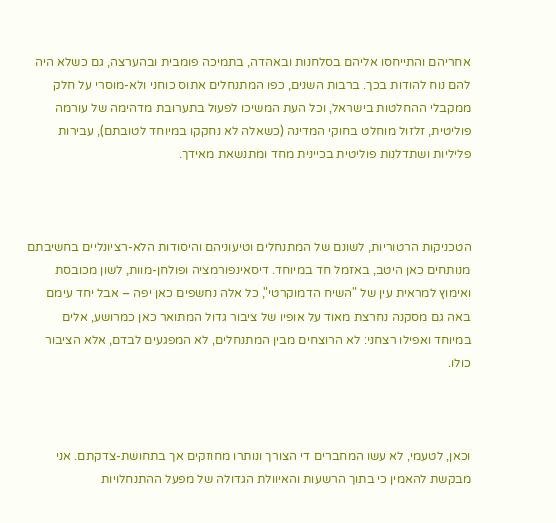אחריהם והתייחסו אליהם בסלחנות ובאהדה, בתמיכה פומבית ובהערצה, גם כשלא היה להם נוח להודות בכך. ברבות השנים, כפו המתנחלים אתוס כוחני ולא-מוסרי על חלק ממקבלי ההחלטות בישראל, וכל העת המשיכו לפעול בתערובת מדהימה של עורמה פוליטית, זלזול מוחלט בחוקי המדינה (כשאלה לא נחקקו במיוחד לטובתם), עבירות פליליות ושתדלנות פוליטית בכיינית מחד ומתנשאת מאידך.



הטכניקות הרטוריות, לשונם של המתנחלים וטיעוניהם והיסודות הלא-רציונליים בחשיבתם מנותחים כאן היטב, באזמל חד במיוחד. דיסאינפורמציה ופולחן-מוות, לשון מכובסת ואימוץ למראית עין של "השיח הדמוקרטי", כל אלה נחשפים כאן יפה – אבל יחד עימם באה גם מסקנה נחרצת מאוד על אופיו של ציבור גדול המתואר כאן כמרושע, אלים במיוחד ואפילו רצחני: לא הרוצחים מבין המתנחלים, לא המפגעים לבדם, אלא הציבור כולו.



וכאן, לטעמי, לא עשו המחברים די הצורך ונותרו מחוזקים אך בתחושת-צדקתם. אני מבקשת להאמין כי בתוך הרשעות והאיוולת הגדולה של מפעל ההתנחלויות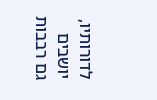לדורותיו, יושבים גם רבבות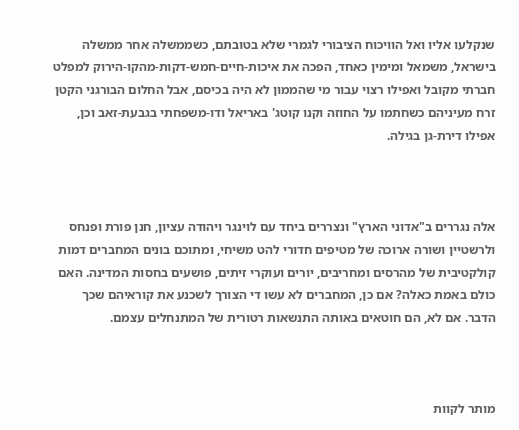שנקלעו אליו ואל הוויכוח הציבורי לגמרי שלא בטובתם, כשממשלה אחר ממשלה בישראל, משמאל ומימין כאחד, הפכה את איכות-חיים-חמש-דקות-מהקו-הירוק למפלט חברתי מקובל ואפילו רצוי עבור מי שהממון לא היה בכיסם, אבל החלום הבורגני הקטן זרח מעיניהם כשחתמו על החוזה וקנו קוטג' באריאל ודו-משפחתי בגבעת-זאב וכן, אפילו דירת-גן בגילה.



אלה נגררים ב"אדוני הארץ" ונצררים ביחד עם לוינגר ויהודה עציון, חנן פורת ופנחס ולרשטיין ושורה ארוכה של מטיפים חדורי להט משיחי, ומתוכם בונים המחברים דמות קולקטיבית של מהרסים ומחריבים, יורים ועוקרי זיתים, פושעים בחסות המדינה. האם כולם באמת כאלה? אם כן, המחברים לא עשו די הצורך לשכנע את קוראיהם שכך הדבר. אם לא, הם חוטאים באותה התנשאות רטורית של המתנחלים עצמם.



מותר לקוות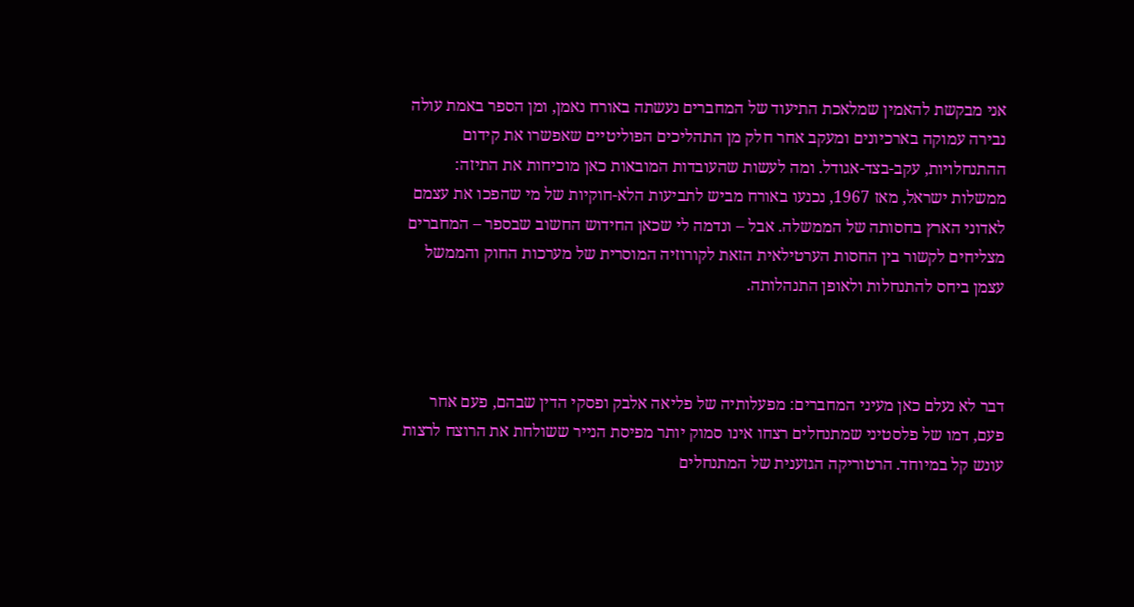אני מבקשת להאמין שמלאכת התיעוד של המחברים נעשתה באורח נאמן, ומן הספר באמת עולה נבירה עמוקה בארכיונים ומעקב אחר חלק מן התהליכים הפוליטיים שאפשרו את קידום ההתנחלויות, עקב-בצד-אגודל. ומה לעשות שהעובדות המובאות כאן מוכיחות את התיזה: ממשלות ישראל, מאז 1967, נכנעו באורח מביש לתביעות הלא-חוקיות של מי שהפכו את עצמם לאדוני הארץ בחסותה של הממשלה. אבל – ונדמה לי שכאן החידוש החשוב שבספר – המחברים מצליחים לקשור בין החסות הערטילאית הזאת לקורוזיה המוסרית של מערכות החוק והממשל עצמן ביחס להתנחלות ולאופן התנהלותה.



דבר לא נעלם כאן מעיני המחברים: מפעלותיה של פליאה אלבק ופסקי הדין שבהם, פעם אחר פעם, דמו של פלסטיני שמתנחלים רצחו אינו סמוק יותר מפיסת הנייר ששולחת את הרוצח לרצות עונש קל במיוחד. הרטוריקה הגזענית של המתנחלים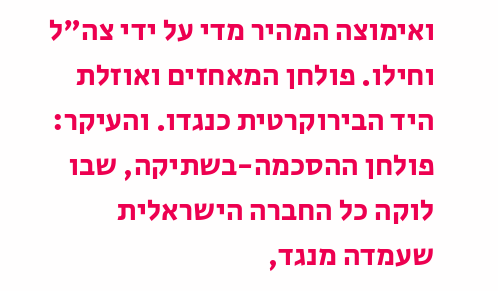ואימוצה המהיר מדי על ידי צה"ל וחילו. פולחן המאחזים ואוזלת היד הבירוקרטית כנגדו. והעיקר: פולחן ההסכמה-בשתיקה, שבו לוקה כל החברה הישראלית שעמדה מנגד,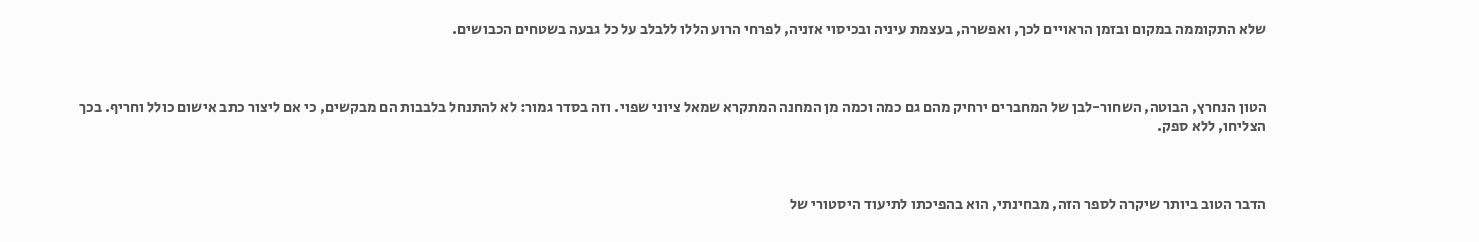שלא התקוממה במקום ובזמן הראויים לכך, ואפשרה, בעצמת עיניה ובכיסוי אזניה, לפרחי הרוע הללו ללבלב על כל גבעה בשטחים הכבושים.



הטון הנחרץ, הבוטה, השחור-לבן של המחברים ירחיק מהם גם כמה וכמה מן המחנה המתקרא שמאל ציוני שפוי. וזה בסדר גמור: לא להתנחל בלבבות הם מבקשים, כי אם ליצור כתב אישום כולל וחריף. בכך הצליחו, ללא ספק.



הדבר הטוב ביותר שיקרה לספר הזה, מבחינתי, הוא בהפיכתו לתיעוד היסטורי של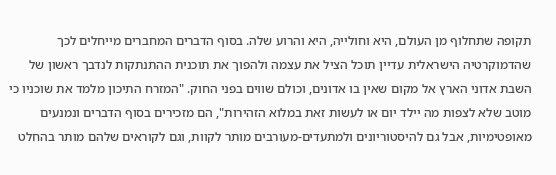תקופה שתחלוף מן העולם, היא וחולייה, היא והרוע שלה. בסוף הדברים המחברים מייחלים לכך שהדמוקרטיה הישראלית עדיין תוכל הציל את עצמה ולהפוך את תוכנית ההתנתקות לנדבך ראשון של השבת אדוני הארץ אל מקום שאין בו אדונים, וכולם שווים בפני החוק. "המזרח התיכון מלמד את שוכניו כי מוטב שלא לצפות מה יילד יום או לעשות זאת במלוא הזהירות", הם מזכירים בסוף הדברים ונמנעים מאופטימיות, אבל גם להיסטוריונים ולמתעדים-מעורבים מותר לקוות, וגם לקוראים שלהם מותר בהחלט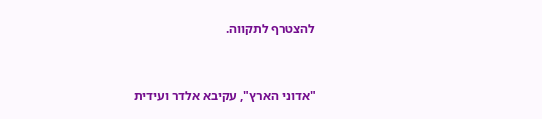להצטרף לתקווה.



"אדוני הארץ", עקיבא אלדר ועידית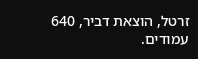זרטל, הוצאת דביר, 640 עמודים.